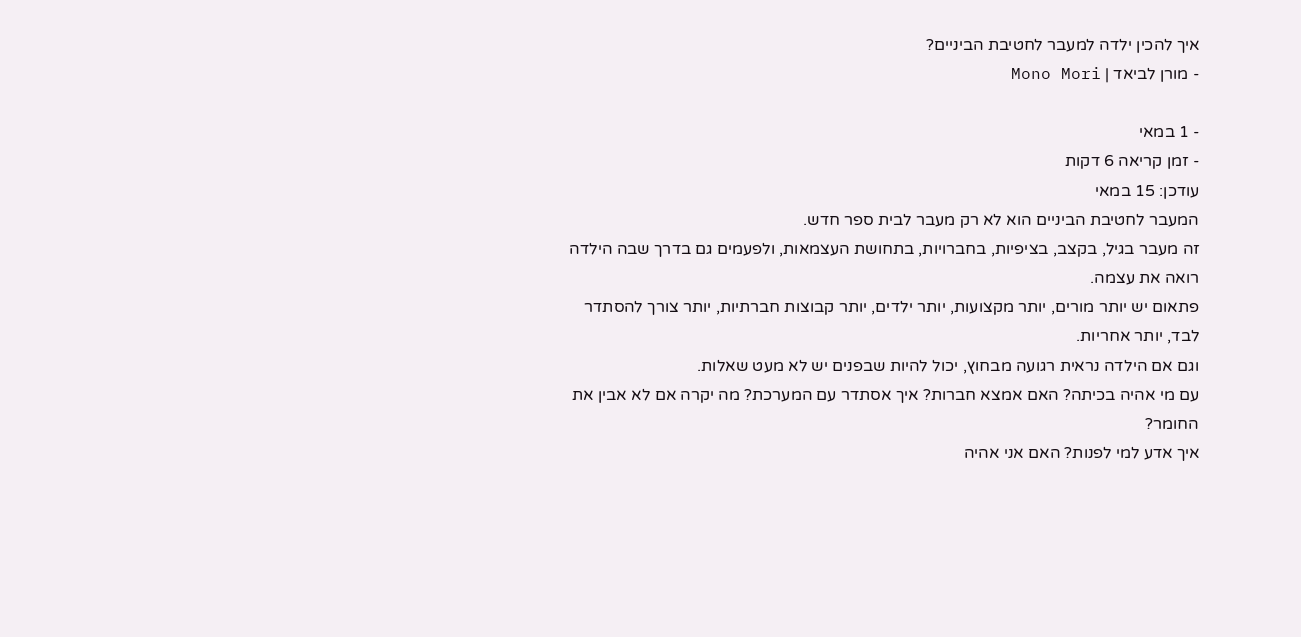איך להכין ילדה למעבר לחטיבת הביניים?
- מורן לביאד | Mono Mori

- 1 במאי
- זמן קריאה 6 דקות
עודכן: 15 במאי
המעבר לחטיבת הביניים הוא לא רק מעבר לבית ספר חדש.
זה מעבר בגיל, בקצב, בציפיות, בחברויות, בתחושת העצמאות, ולפעמים גם בדרך שבה הילדה רואה את עצמה.
פתאום יש יותר מורים, יותר מקצועות, יותר ילדים, יותר קבוצות חברתיות, יותר צורך להסתדר לבד, יותר אחריות.
וגם אם הילדה נראית רגועה מבחוץ, יכול להיות שבפנים יש לא מעט שאלות.
עם מי אהיה בכיתה? האם אמצא חברות? איך אסתדר עם המערכת? מה יקרה אם לא אבין את החומר?
איך אדע למי לפנות? האם אני אהיה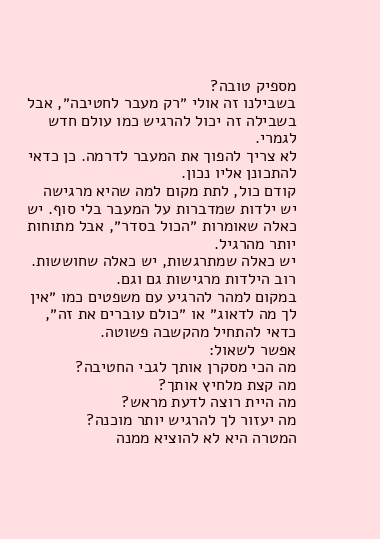מספיק טובה?
בשבילנו זה אולי ״רק מעבר לחטיבה״, אבל בשבילה זה יכול להרגיש כמו עולם חדש לגמרי.
לא צריך להפוך את המעבר לדרמה. כן כדאי להתכונן אליו נכון.
קודם כול, לתת מקום למה שהיא מרגישה
יש ילדות שמדברות על המעבר בלי סוף. יש כאלה שאומרות ״הכול בסדר״, אבל מתוחות יותר מהרגיל.
יש כאלה שמתרגשות, יש כאלה שחוששות. רוב הילדות מרגישות גם וגם.
במקום למהר להרגיע עם משפטים כמו ״אין לך מה לדאוג״ או ״כולם עוברים את זה״, כדאי להתחיל מהקשבה פשוטה.
אפשר לשאול:
מה הכי מסקרן אותך לגבי החטיבה?
מה קצת מלחיץ אותך?
מה היית רוצה לדעת מראש?
מה יעזור לך להרגיש יותר מוכנה?
המטרה היא לא להוציא ממנה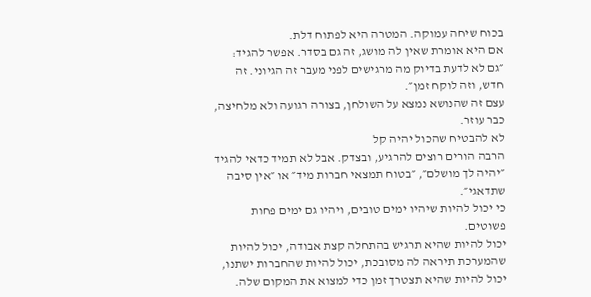בכוח שיחה עמוקה. המטרה היא לפתוח דלת.
אם היא אומרת שאין לה מושג, זה גם בסדר. אפשר להגיד:
״גם לא לדעת בדיוק מה מרגישים לפני מעבר זה הגיוני. זה חדש, וזה לוקח זמן״.
עצם זה שהנושא נמצא על השולחן, בצורה רגועה ולא מלחיצה, כבר עוזר.
לא להבטיח שהכול יהיה קל
הרבה הורים רוצים להרגיע, ובצדק. אבל לא תמיד כדאי להגיד ״יהיה לך מושלם״, ״בטוח תמצאי חברות מיד״ או ״אין סיבה שתדאגי״.
כי יכול להיות שיהיו ימים טובים, ויהיו גם ימים פחות פשוטים.
יכול להיות שהיא תרגיש בהתחלה קצת אבודה, יכול להיות שהמערכת תיראה לה מסובכת, יכול להיות שהחברות ישתנו, יכול להיות שהיא תצטרך זמן כדי למצוא את המקום שלה.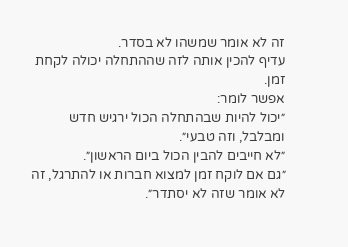זה לא אומר שמשהו לא בסדר.
עדיף להכין אותה לזה שההתחלה יכולה לקחת זמן.
אפשר לומר:
״יכול להיות שבהתחלה הכול ירגיש חדש ומבלבל, וזה טבעי״.
״לא חייבים להבין הכול ביום הראשון״.
״גם אם לוקח זמן למצוא חברות או להתרגל, זה לא אומר שזה לא יסתדר״.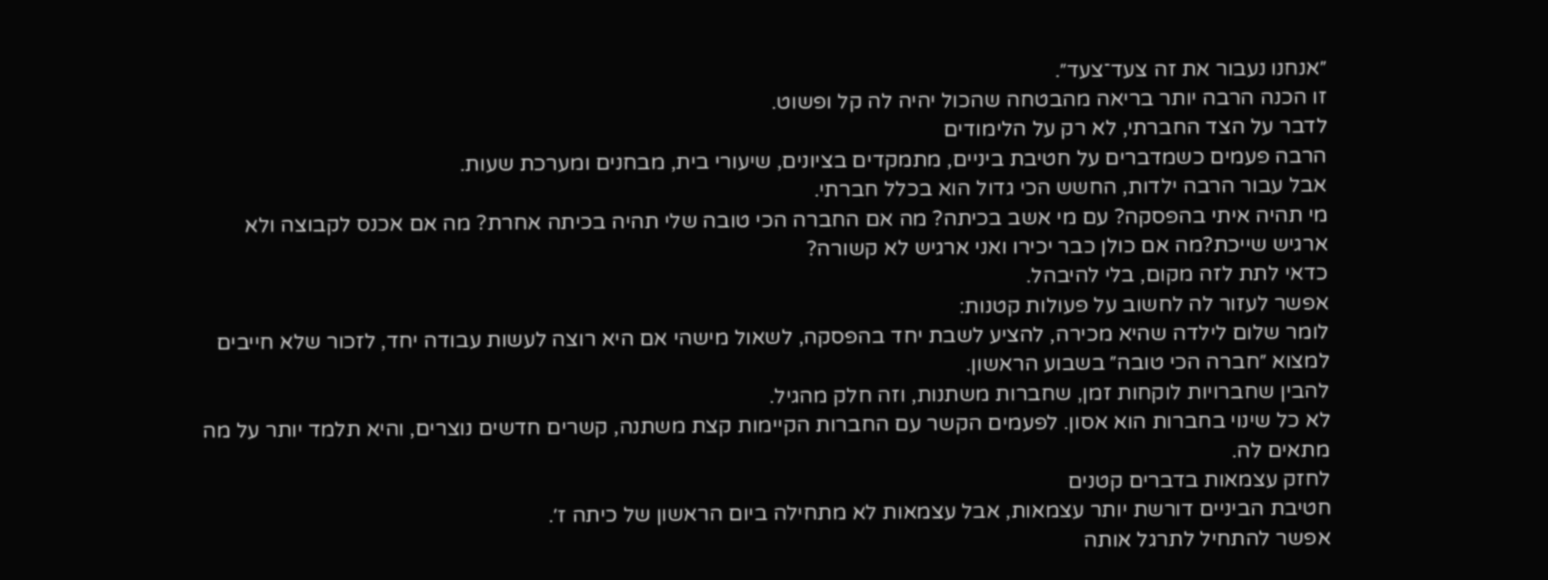״אנחנו נעבור את זה צעד־צעד״.
זו הכנה הרבה יותר בריאה מהבטחה שהכול יהיה לה קל ופשוט.
לדבר על הצד החברתי, לא רק על הלימודים
הרבה פעמים כשמדברים על חטיבת ביניים, מתמקדים בציונים, שיעורי בית, מבחנים ומערכת שעות.
אבל עבור הרבה ילדות, החשש הכי גדול הוא בכלל חברתי.
מי תהיה איתי בהפסקה? עם מי אשב בכיתה? מה אם החברה הכי טובה שלי תהיה בכיתה אחרת? מה אם אכנס לקבוצה ולא ארגיש שייכת?מה אם כולן כבר יכירו ואני ארגיש לא קשורה?
כדאי לתת לזה מקום, בלי להיבהל.
אפשר לעזור לה לחשוב על פעולות קטנות:
לומר שלום לילדה שהיא מכירה, להציע לשבת יחד בהפסקה, לשאול מישהי אם היא רוצה לעשות עבודה יחד, לזכור שלא חייבים למצוא ״חברה הכי טובה״ בשבוע הראשון.
להבין שחברויות לוקחות זמן, שחברות משתנות, וזה חלק מהגיל.
לא כל שינוי בחברות הוא אסון. לפעמים הקשר עם החברות הקיימות קצת משתנה, קשרים חדשים נוצרים, והיא תלמד יותר על מה מתאים לה.
לחזק עצמאות בדברים קטנים
חטיבת הביניים דורשת יותר עצמאות, אבל עצמאות לא מתחילה ביום הראשון של כיתה ז׳.
אפשר להתחיל לתרגל אותה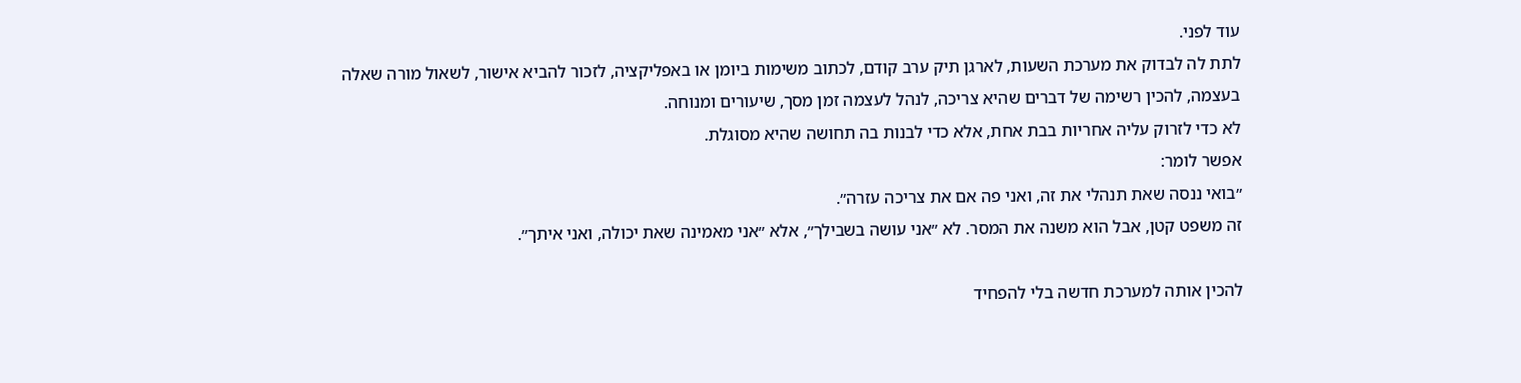עוד לפני.
לתת לה לבדוק את מערכת השעות, לארגן תיק ערב קודם, לכתוב משימות ביומן או באפליקציה, לזכור להביא אישור, לשאול מורה שאלה בעצמה, להכין רשימה של דברים שהיא צריכה, לנהל לעצמה זמן מסך, שיעורים ומנוחה.
לא כדי לזרוק עליה אחריות בבת אחת, אלא כדי לבנות בה תחושה שהיא מסוגלת.
אפשר לומר:
״בואי ננסה שאת תנהלי את זה, ואני פה אם את צריכה עזרה״.
זה משפט קטן, אבל הוא משנה את המסר. לא ״אני עושה בשבילך״, אלא ״אני מאמינה שאת יכולה, ואני איתך״.

להכין אותה למערכת חדשה בלי להפחיד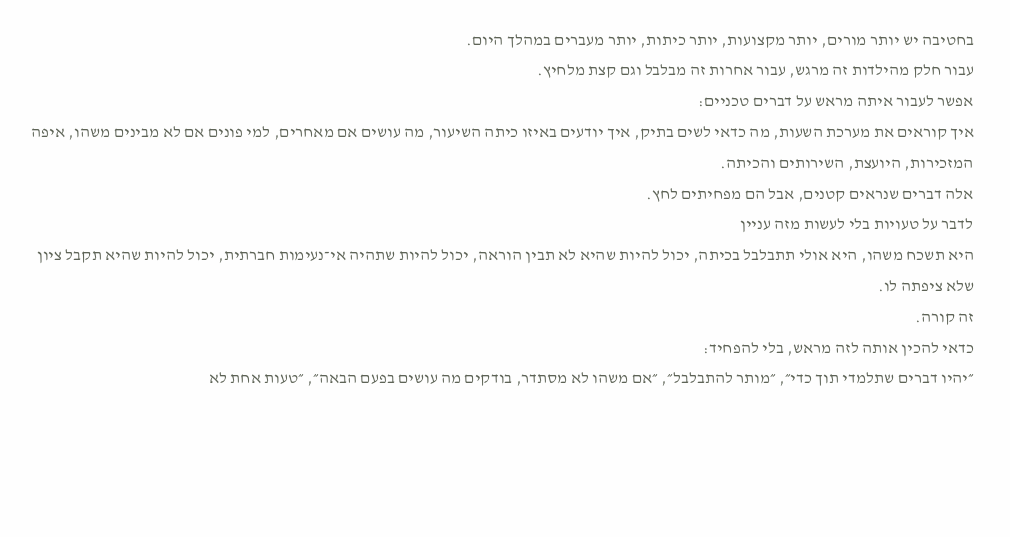בחטיבה יש יותר מורים, יותר מקצועות, יותר כיתות, יותר מעברים במהלך היום.
עבור חלק מהילדות זה מרגש, עבור אחרות זה מבלבל וגם קצת מלחיץ.
אפשר לעבור איתה מראש על דברים טכניים:
איך קוראים את מערכת השעות, מה כדאי לשים בתיק, איך יודעים באיזו כיתה השיעור, מה עושים אם מאחרים, למי פונים אם לא מבינים משהו, איפה המזכירות, היועצת, השירותים והכיתה.
אלה דברים שנראים קטנים, אבל הם מפחיתים לחץ.
לדבר על טעויות בלי לעשות מזה עניין
היא תשכח משהו, היא אולי תתבלבל בכיתה, יכול להיות שהיא לא תבין הוראה, יכול להיות שתהיה אי־נעימות חברתית, יכול להיות שהיא תקבל ציון שלא ציפתה לו.
זה קורה.
כדאי להכין אותה לזה מראש, בלי להפחיד:
״יהיו דברים שתלמדי תוך כדי״, ״מותר להתבלבל״, ״אם משהו לא מסתדר, בודקים מה עושים בפעם הבאה״, ״טעות אחת לא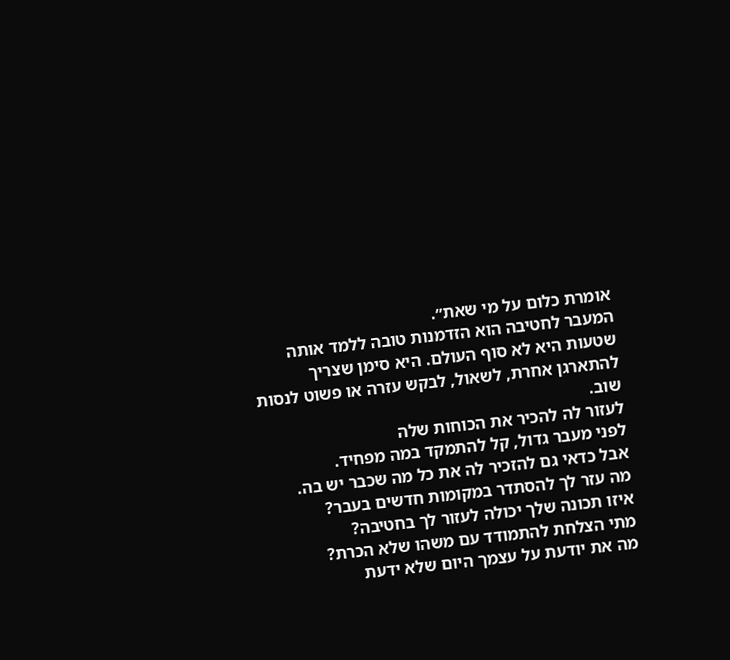אומרת כלום על מי שאת״.
המעבר לחטיבה הוא הזדמנות טובה ללמד אותה שטעות היא לא סוף העולם. היא סימן שצריך להתארגן אחרת, לשאול, לבקש עזרה או פשוט לנסות שוב.
לעזור לה להכיר את הכוחות שלה
לפני מעבר גדול, קל להתמקד במה מפחיד.
אבל כדאי גם להזכיר לה את כל מה שכבר יש בה.
מה עזר לך להסתדר במקומות חדשים בעבר?
איזו תכונה שלך יכולה לעזור לך בחטיבה?
מתי הצלחת להתמודד עם משהו שלא הכרת?
מה את יודעת על עצמך היום שלא ידעת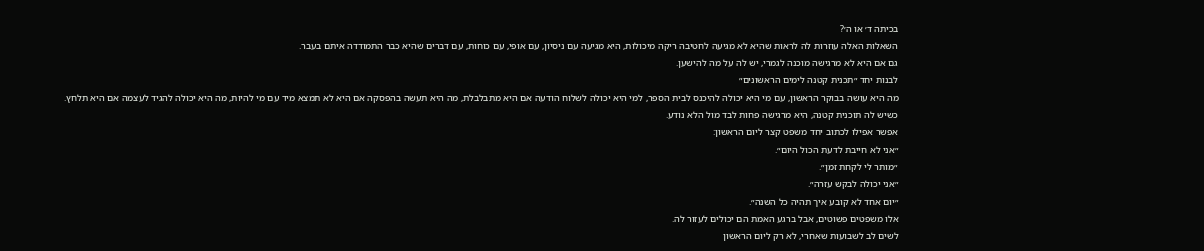בכיתה ד׳ או ה׳?
השאלות האלה עוזרות לה לראות שהיא לא מגיעה לחטיבה ריקה מיכולות, היא מגיעה עם ניסיון, עם אופי, עם כוחות, עם דברים שהיא כבר התמודדה איתם בעבר.
גם אם היא לא מרגישה מוכנה לגמרי, יש לה על מה להישען.
לבנות יחד ״תכנית קטנה לימים הראשונים״
מה היא עושה בבוקר הראשון, עם מי היא יכולה להיכנס לבית הספר, למי היא יכולה לשלוח הודעה אם היא מתבלבלת, מה היא תעשה בהפסקה אם היא לא תמצא מיד עם מי להיות, מה היא יכולה להגיד לעצמה אם היא תלחץ.
כשיש לה תוכנית קטנה, היא מרגישה פחות לבד מול הלא נודע.
אפשר אפילו לכתוב יחד משפט קצר ליום הראשון:
״אני לא חייבת לדעת הכול היום״.
״מותר לי לקחת זמן״.
״אני יכולה לבקש עזרה״.
״יום אחד לא קובע איך תהיה כל השנה״.
אלו משפטים פשוטים, אבל ברגע האמת הם יכולים לעזור לה.
לשים לב לשבועות שאחרי, לא רק ליום הראשון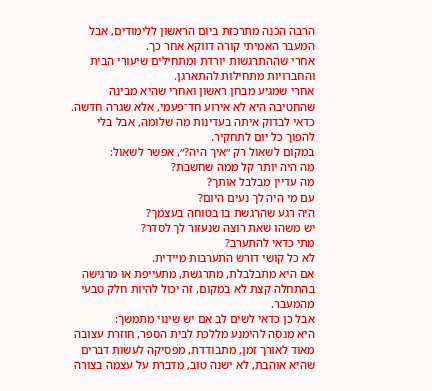הרבה הכנה מתרכזת ביום הראשון ללימודים, אבל המעבר האמיתי קורה דווקא אחר כך.
אחרי שההתרגשות יורדת ומתחילים שיעורי הבית והחברויות מתחילות להתארגן.
אחרי שמגיע מבחן ראשון ואחרי שהיא מבינה שהחטיבה היא לא אירוע חד־פעמי, אלא שגרה חדשה.
כדאי לבדוק איתה בעדינות מה שלומה, אבל בלי להפוך כל יום לתחקיר.
במקום לשאול רק ״איך היה?״, אפשר לשאול:
מה היה יותר קל ממה שחשבת?
מה עדיין מבלבל אותך?
עם מי היה לך נעים היום?
היה רגע שהרגשת בו בטוחה בעצמך?
יש משהו שאת רוצה שנעזור לך לסדר?
מתי כדאי להתערב?
לא כל קושי דורש התערבות מיידית.
אם היא מתבלבלת, מתרגשת, מתעייפת או מרגישה בהתחלה קצת לא במקום, זה יכול להיות חלק טבעי מהמעבר.
אבל כן כדאי לשים לב אם יש שינוי מתמשך:
היא מנסה להימנע מללכת לבית הספר, חוזרת עצובה מאוד לאורך זמן, מתבודדת, מפסיקה לעשות דברים שהיא אוהבת, לא ישנה טוב, מדברת על עצמה בצורה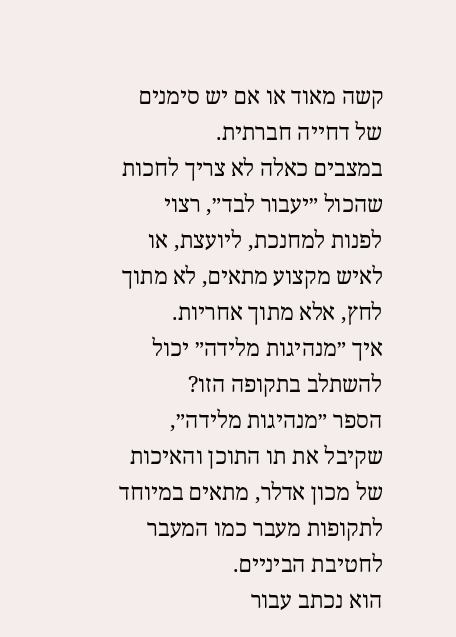קשה מאוד או אם יש סימנים של דחייה חברתית.
במצבים כאלה לא צריך לחכות שהכול ״יעבור לבד״, רצוי לפנות למחנכת, ליועצת, או לאיש מקצוע מתאים, לא מתוך לחץ, אלא מתוך אחריות.
איך ״מנהיגות מלידה״ יכול להשתלב בתקופה הזו?
הספר ״מנהיגות מלידה״, שקיבל את תו התוכן והאיכות של מכון אדלר, מתאים במיוחד לתקופות מעבר כמו המעבר לחטיבת הביניים.
הוא נכתב עבור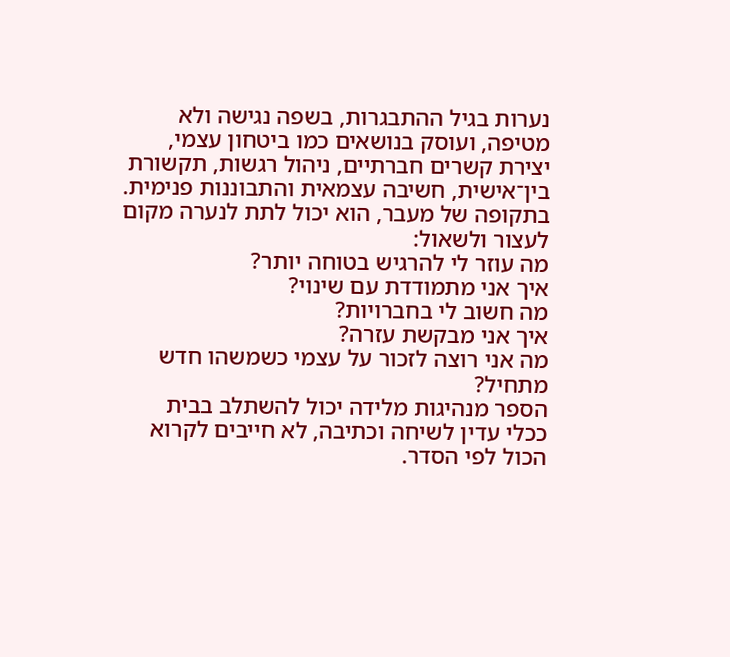נערות בגיל ההתבגרות, בשפה נגישה ולא מטיפה, ועוסק בנושאים כמו ביטחון עצמי, יצירת קשרים חברתיים, ניהול רגשות, תקשורת בין־אישית, חשיבה עצמאית והתבוננות פנימית.
בתקופה של מעבר, הוא יכול לתת לנערה מקום לעצור ולשאול:
מה עוזר לי להרגיש בטוחה יותר?
איך אני מתמודדת עם שינוי?
מה חשוב לי בחברויות?
איך אני מבקשת עזרה?
מה אני רוצה לזכור על עצמי כשמשהו חדש מתחיל?
הספר מנהיגות מלידה יכול להשתלב בבית ככלי עדין לשיחה וכתיבה, לא חייבים לקרוא הכול לפי הסדר.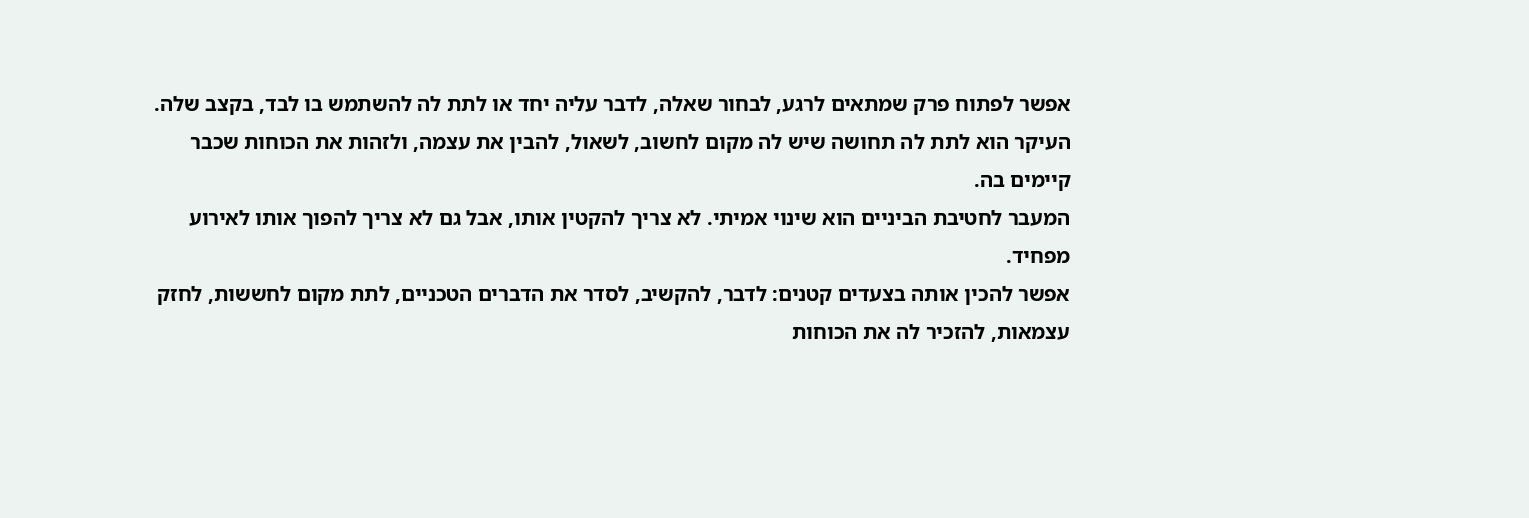אפשר לפתוח פרק שמתאים לרגע, לבחור שאלה, לדבר עליה יחד או לתת לה להשתמש בו לבד, בקצב שלה.
העיקר הוא לתת לה תחושה שיש לה מקום לחשוב, לשאול, להבין את עצמה, ולזהות את הכוחות שכבר קיימים בה.
המעבר לחטיבת הביניים הוא שינוי אמיתי. לא צריך להקטין אותו, אבל גם לא צריך להפוך אותו לאירוע מפחיד.
אפשר להכין אותה בצעדים קטנים: לדבר, להקשיב, לסדר את הדברים הטכניים, לתת מקום לחששות, לחזק עצמאות, להזכיר לה את הכוחות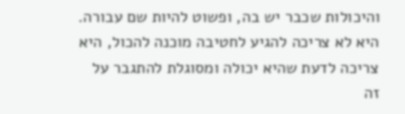והיכולות שכבר יש בה, ופשוט להיות שם עבורה.
היא לא צריכה להגיע לחטיבה מוכנה להכול, היא צריכה לדעת שהיא יכולה ומסוגלת להתגבר על זה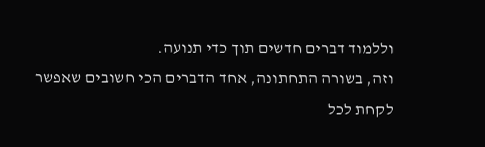וללמוד דברים חדשים תוך כדי תנועה.
וזה, בשורה התחתונה, אחד הדברים הכי חשובים שאפשר לקחת לכל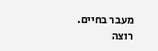מעבר בחיים.
רוצה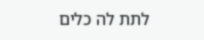לתת לה כלים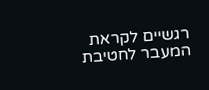רגשיים לקראת המעבר לחטיבת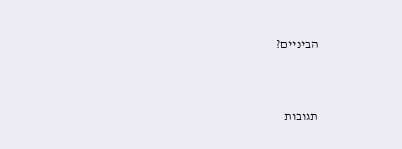הביניים?



תגובות